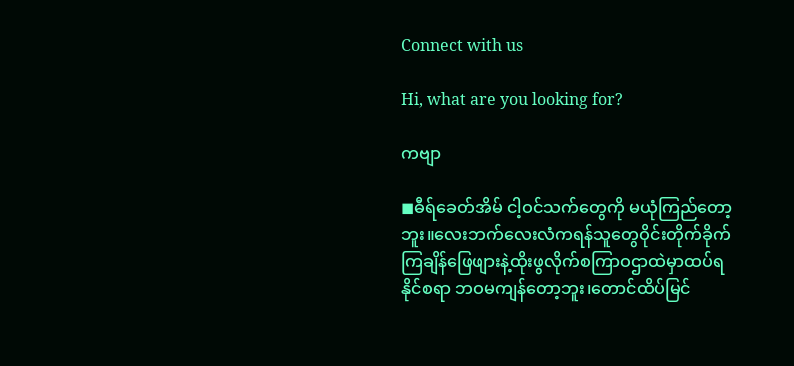Connect with us

Hi, what are you looking for?

ကဗျာ

◼ဓီရ်ခေတ်အိမ် ငါ့ဝင်သက်တွေကို မယုံကြည်တော့ဘူး။လေးဘက်လေးလံကရန်သူတွေဝိုင်းတိုက်ခိုက်ကြချိန်ဖြေဖျားနဲ့ထိုးဖွလိုက်စကြာဝဌာထဲမှာထပ်ရနိုင်စရာ ဘဝမကျန်တော့ဘူး၊တောင်ထိပ်မြင်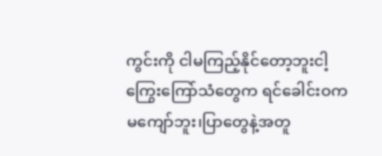ကွင်းကို ငါမကြည့်နိုင်တော့ဘူးငါ့ကြွေးကြော်သံတွေက ရင်ခေါင်းဝက မကျော်ဘူး၊ပြာတွေနဲ့အတူ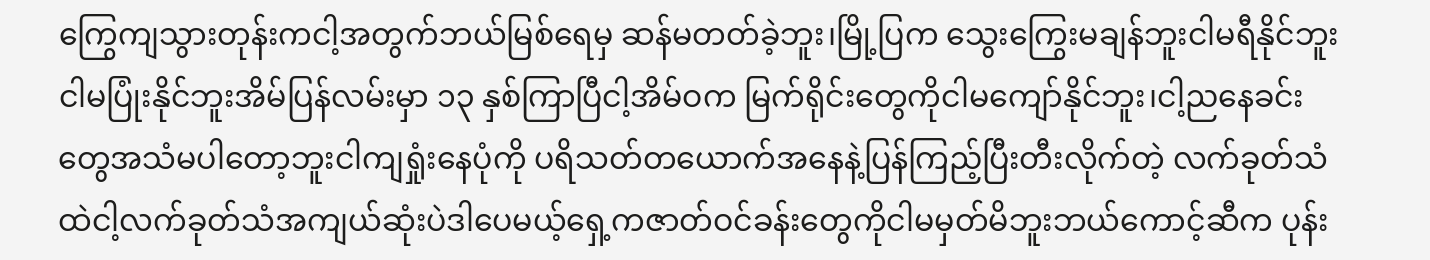ကြွေကျသွားတုန်းကငါ့အတွက်ဘယ်မြစ်ရေမှ ဆန်မတတ်ခဲ့ဘူး၊မြို့ပြက သွေးကြွေးမချန်ဘူးငါမရီနိုင်ဘူးငါမပြုံးနိုင်ဘူးအိမ်ပြန်လမ်းမှာ ၁၃ နှစ်ကြာပြီငါ့အိမ်ဝက မြက်ရိုင်းတွေကိုငါမကျော်နိုင်ဘူး၊ငါ့ညနေခင်းတွေအသံမပါတော့ဘူးငါကျရှုံးနေပုံကို ပရိသတ်တယောက်အနေနဲ့ပြန်ကြည့်ပြီးတီးလိုက်တဲ့ လက်ခုတ်သံထဲငါ့လက်ခုတ်သံအကျယ်ဆုံးပဲဒါပေမယ့်ရှေ့ကဇာတ်ဝင်ခန်းတွေကိုငါမမှတ်မိဘူးဘယ်ကောင့်ဆီက ပုန်း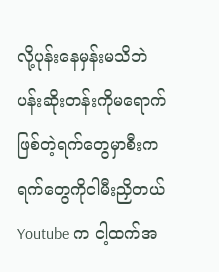လို့ပုန်းနေမှန်းမသိဘဲပန်းဆိုးတန်းကိုမရောက်ဖြစ်တဲ့ရက်တွေမှာစီးကရက်တွေကိုငါမီးညှိတယ်Youtube က ငါ့ထက်အ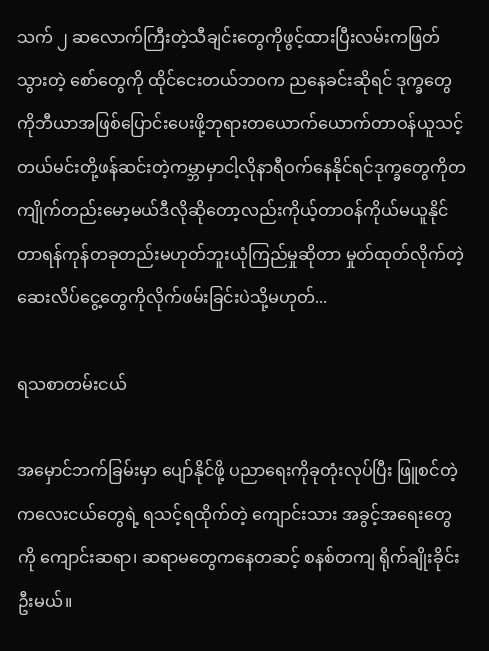သက် ၂ ဆလောက်ကြီးတဲ့သီချင်းတွေကိုဖွင့်ထားပြီးလမ်းကဖြတ်သွားတဲ့ စော်တွေကို ထိုင်ငေးတယ်ဘဝက ညနေခင်းဆိုရင် ဒုက္ခတွေကိုဘီယာအဖြစ်ပြောင်းပေးဖို့ဘုရားတယောက်ယောက်တာဝန်ယူသင့်တယ်မင်းတို့ဖန်ဆင်းတဲ့ကမ္ဘာမှာငါ့လိုနာရီဝက်နေနိုင်ရင်ဒုက္ခတွေကိုတကျိုက်တည်းမော့မယ်ဒီလိုဆိုတော့လည်းကိုယ့်တာဝန်ကိုယ်မယူနိုင်တာရန်ကုန်တခုတည်းမဟုတ်ဘူးယုံကြည်မှုဆိုတာ မှုတ်ထုတ်လိုက်တဲ့ဆေးလိပ်ငွေ့တွေကိုလိုက်ဖမ်းခြင်းပဲသို့မဟုတ်...

ရသစာတမ်းငယ်

အမှောင်ဘက်ခြမ်းမှာ ပျော်နိုင်ဖို့ ပညာရေးကိုခုတုံးလုပ်ပြီး ဖြူစင်တဲ့ ကလေးငယ်တွေရဲ့ ရသင့်ရထိုက်တဲ့ ကျောင်းသား အခွင့်အရေးတွေကို ကျောင်းဆရာ၊ ဆရာမတွေကနေတဆင့် စနစ်တကျ ရိုက်ချိုးခိုင်းဦးမယ်။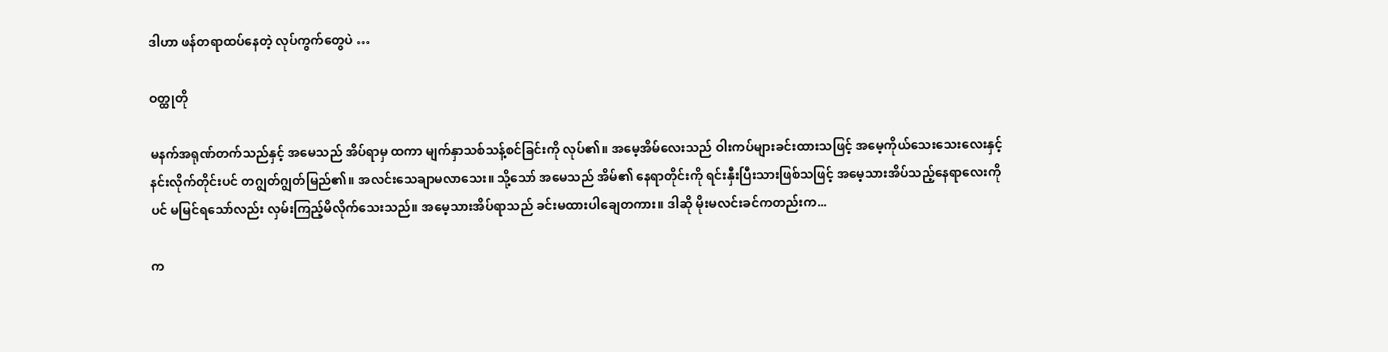ဒါဟာ ဖန်တရာထပ်နေတဲ့ လုပ်ကွက်တွေပဲ …

ဝတ္ထုတို

မနက်အရုဏ်တက်သည်နှင့် အမေသည် အိပ်ရာမှ ထကာ မျက်နှာသစ်သန့်စင်ခြင်းကို လုပ်၏။ အမေ့အိမ်လေးသည် ဝါးကပ်များခင်းထားသဖြင့် အမေ့ကိုယ်သေးသေးလေးနှင့် နင်းလိုက်တိုင်းပင် တဂျွတ်ဂျွတ်မြည်၏။ အလင်းသေချာမလာသေး။ သို့သော် အမေသည် အိမ်၏ နေရာတိုင်းကို ရင်းနှီးပြီးသားဖြစ်သဖြင့် အမေ့သားအိပ်သည့်နေရာလေးကိုပင် မမြင်ရသော်လည်း လှမ်းကြည့်မိလိုက်သေးသည်။ အမေ့သားအိပ်ရာသည် ခင်းမထားပါချေတကား။ ဒါဆို မိုးမလင်းခင်ကတည်းက...

က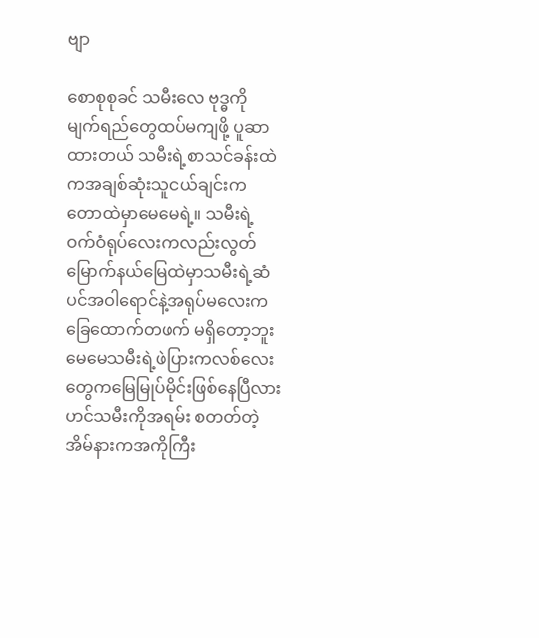ဗျာ

စောစုစုခင် သမီးလေ ဗုဒ္ဓကို မျက်ရည်တွေထပ်မကျဖို့ ပူဆာထားတယ် သမီးရဲ့စာသင်ခန်းထဲကအချစ်ဆုံးသူငယ်ချင်းက တောထဲမှာမေမေရဲ့။ သမီးရဲ့ဝက်ဝံရုပ်လေးကလည်းလွတ်မြောက်နယ်မြေထဲမှာသမီးရဲ့ဆံပင်အဝါရောင်နဲ့အရုပ်မလေးက ခြေထောက်တဖက် မရှိတော့ဘူးမေမေသမီးရဲ့ဖဲပြားကလစ်လေးတွေကမြေမြုပ်မိုင်းဖြစ်နေပြီလားဟင်သမီးကိုအရမ်း စတတ်တဲ့ အိမ်နားကအကိုကြီး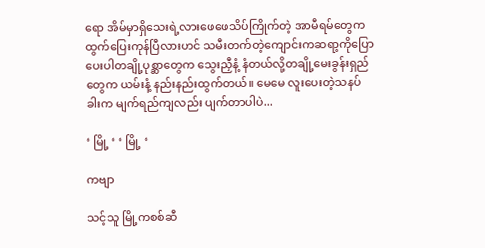ရော အိမ်မှာရှိသေးရဲ့လားဖေဖေသိပ်ကြိုက်တဲ့ အာမီရမ်တွေက ထွက်ပြေးကုန်ပြီလားဟင် သမီးတက်တဲ့ကျောင်းကဆရာ့ကိုပြောပေးပါတချို့ပုစ္ဆာတွေက သွေးညှီနံ့ နံတယ်လို့တချို့မေးခွန်းရှည်တွေက ယမ်းနံ့ နည်းနည်းထွက်တယ်။ မေမေ လူးပေးတဲ့သနပ်ခါးက မျက်ရည်ကျလည်း ပျက်တာပါပဲ...

‘ မြို့ ‘ ‘ မြို့ ‘

ကဗျာ

သင့်သူ မြို့ကစစ်ဆီ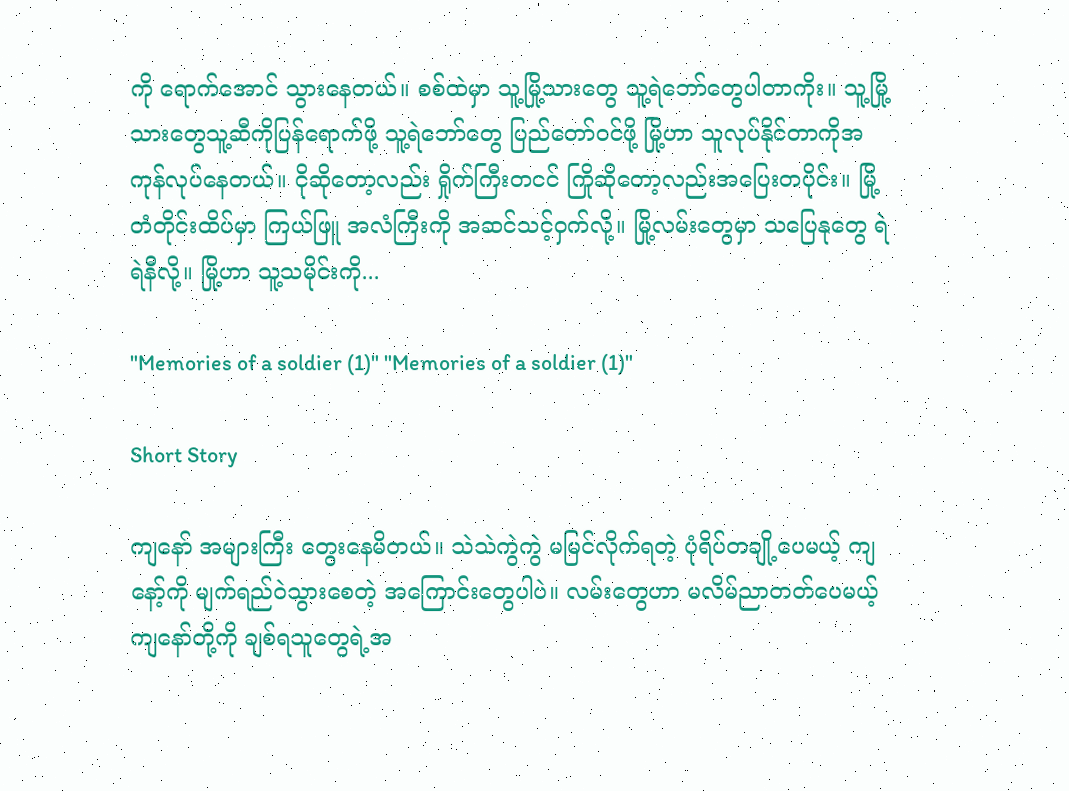ကို ရောက်အောင် သွားနေတယ်။ စစ်ထဲမှာ သူ့မြို့သားတွေ သူ့ရဲဘော်တွေပါတာကိုး။ သူ့မြို့သားတွေသူ့ဆီကိုပြန်ရောက်ဖို့ သူ့ရဲဘော်တွေ ပြည်တော်ဝင်ဖို့ မြို့ဟာ သူလုပ်နိုင်တာကိုအကုန်လုပ်နေတယ်။ ငိုဆိုတော့လည်း ရှိုက်ကြီးတငင် ကြိုဆိုတော့လည်းအပြေးတပိုင်း။ မြို့တံတိုင်းထိပ်မှာ ကြယ်ဖြူ အလံကြီးကို အဆင်သင့်ဝှက်လို့။ မြို့လမ်းတွေမှာ သပြေနုတွေ ရဲရဲနီလို့။ မြို့ဟာ သူ့သမိုင်းကို...

"Memories of a soldier (1)" "Memories of a soldier (1)"

Short Story

ကျနော် အများကြီး တွေးနေမိတယ်။ သဲသဲကွဲကွဲ မမြင်လိုက်ရတဲ့ ပုံရိပ်တချို့ပေမယ့် ကျနော့်ကို မျက်ရည်ဝဲသွားစေတဲ့ အကြောင်းတွေပါပဲ။ လမ်းတွေဟာ မလိမ်ညာတတ်ပေမယ့် ကျနော်တို့ကို ချစ်ရသူတွေရဲ့အ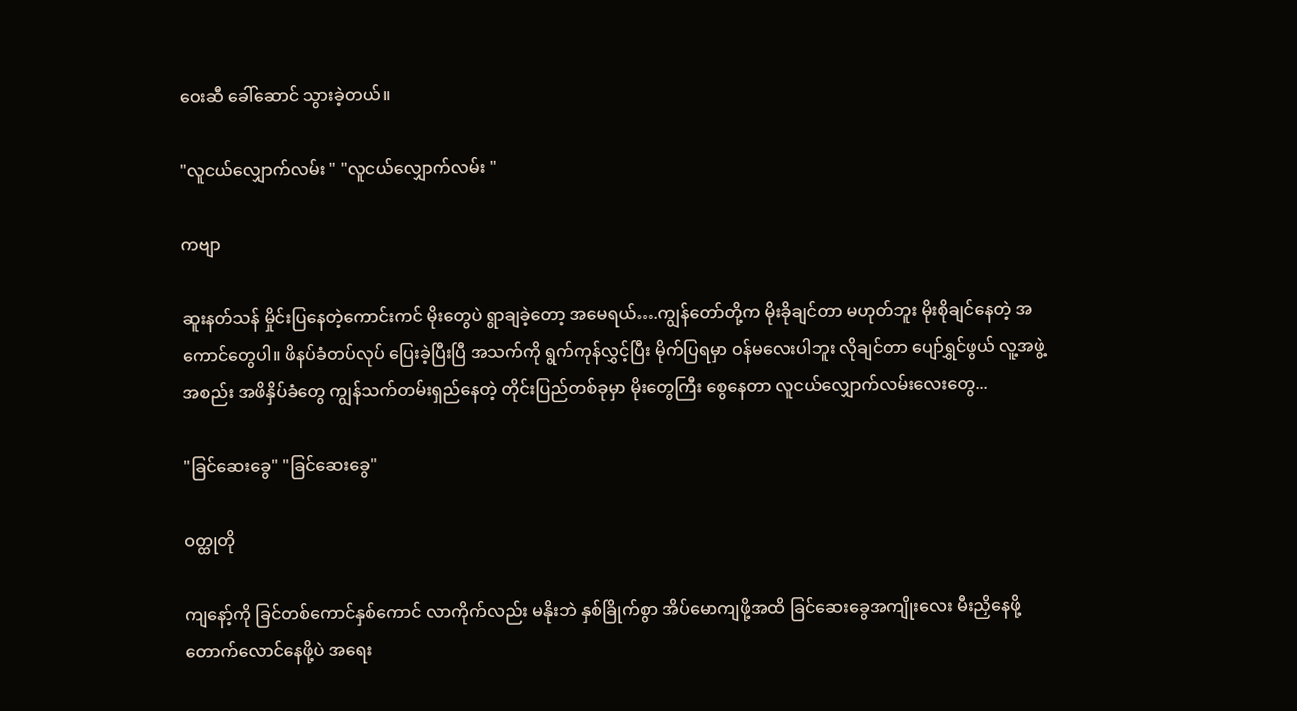ဝေးဆီ ခေါ်ဆောင် သွားခဲ့တယ်။

"လူငယ်လျှောက်လမ်း " "လူငယ်လျှောက်လမ်း "

ကဗျာ

ဆူးနတ်သန် မှိုင်းပြနေတဲ့ကောင်းကင် မိုးတွေပဲ ရွာချခဲ့တော့ အမေရယ်….ကျွန်တော်တို့က မိုးခိုချင်တာ မဟုတ်ဘူး မိုးစိုချင်နေတဲ့ အကောင်တွေပါ။ ဖိနပ်ခံတပ်လုပ် ပြေးခဲ့ပြီးပြီ အသက်ကို ရွက်ကုန်လွှင့်ပြီး မိုက်ပြရမှာ ဝန်မလေးပါဘူး လိုချင်တာ ပျော်ရွှင်ဖွယ် လူ့အဖွဲ့အစည်း အဖိနှိပ်ခံတွေ ကျွန်သက်တမ်းရှည်နေတဲ့ တိုင်းပြည်တစ်ခုမှာ မိုးတွေကြီး စွေနေတာ လူငယ်လျှောက်လမ်းလေးတွေ...

"ခြင်ဆေးခွေ" "ခြင်ဆေးခွေ"

ဝတ္ထုတို

ကျနော့်ကို ခြင်တစ်ကောင်နှစ်ကောင် လာကိုက်လည်း မနိုးဘဲ နှစ်ခြိုက်စွာ အိပ်မောကျဖို့အထိ ခြင်ဆေးခွေအကျိုးလေး မီးညှိနေဖို့ တောက်လောင်နေဖို့ပဲ အရေး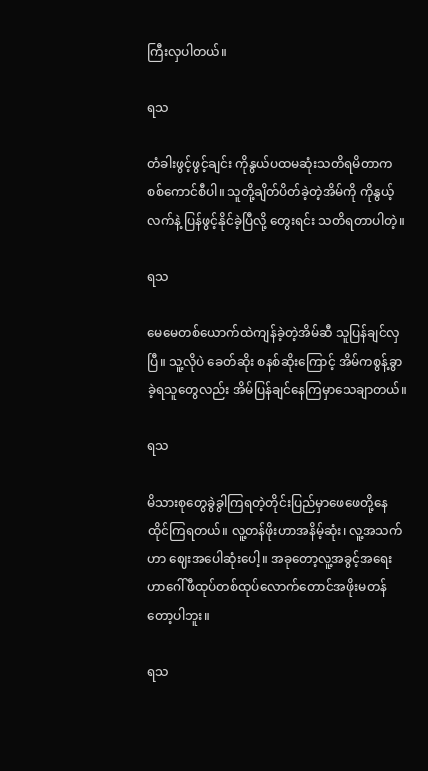ကြီးလှပါတယ်။

ရသ

တံခါးဖွင့်ဖွင့်ချင်း ကိုနွယ်ပထမဆုံးသတိရမိတာက စစ်ကောင်စီပါ။ သူတို့ချိတ်ပိတ်ခဲ့တဲ့အိမ်ကို ကိုနွယ့်လက်နဲ့ ပြန်ဖွင့်နိုင်ခဲ့ပြီလို့ တွေးရင်း သတိရတာပါတဲ့။

ရသ

မေမေတစ်ယောက်ထဲကျန်ခဲ့တဲ့အိမ်ဆီ သူပြန်ချင်လှပြီ။ သူ့လိုပဲ ခေတ်ဆိုး စနစ်ဆိုးကြောင့် အိမ်ကစွန့်ခွာခဲ့ရသူတွေလည်း အိမ်ပြန်ချင်နေကြမှာသေချာတယ်။

ရသ

မိသားစုတွေခွဲခွါကြရတဲ့တိုင်းပြည်မှာဖေဖေတို့နေထိုင်ကြရတယ်။ လူ့တန်ဖိုးဟာအနိမ့်ဆုံး၊ လူ့အသက်ဟာ ဈေးအပေါဆုံးပေါ့။ အခုတော့လူ့အခွင့်အရေးဟာဂေါ်ဖီထုပ်တစ်ထုပ်လောက်တောင်အဖိုးမတန်တော့ပါဘူး။

ရသ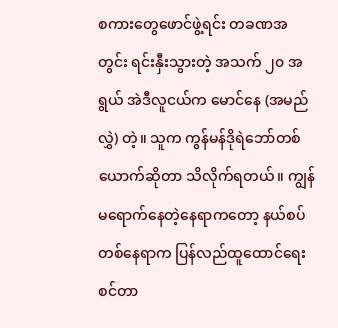စကားတွေဖောင်ဖွဲ့ရင်း တခဏအတွင်း ရင်းနှီးသွားတဲ့ အသက် ၂၀ အရွယ် အဲဒီလူငယ်က မောင်နေ (အမည်လွှဲ) တဲ့။ သူက ကွန်မန်ဒိုရဲဘော်တစ်ယောက်ဆိုတာ သိလိုက်ရတယ်။ ကျွန်မရောက်နေတဲ့နေရာကတော့ နယ်စပ်တစ်နေရာက ပြန်လည်ထူထောင်ရေးစင်တာ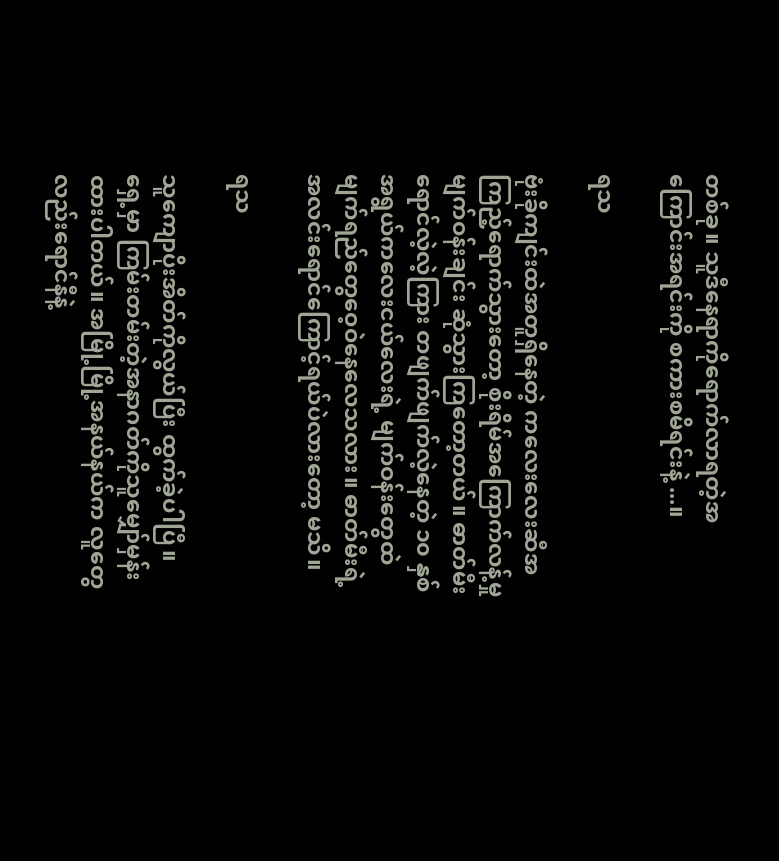တစ်ခု။ သူဒီနေရာကိုရောက်လာရတဲ့အကြောင်းအရင်းကို စကားစမိရင်းနဲ့ ...။

ရသ

ဗုံးခိုကျင်းထဲအတူရှိနေတဲ့ ကလေးလေးဆီအကြည့်ရောက်သွားတော့ စိုးရိမ်အကြောက်လန့်မှု မျက်ဝန်းချင်း ဆုံသွားကြတော့တယ်။ ဓာတ်မီးရောင်လဲ့လဲ့ကြား တဖျက်ဖျက်လဲ့နေတဲ့ ၁၀ နှစ်အရွယ်ကလေးငယ်လေးရဲ့ မျက်ဝန်းတွေထဲ မျက်ရည်တွေဝေ့ဝဲနေလေသလား။ ဓာတ်မီးရဲ့ အလင်းရောင်ကြောင့်ရယ်ပဲလားတော့ မသိ။

ရသ

သူကျောပိုးအိတ်ကိုလွယ်ပြီး ထွက်ခဲ့ပါပြီ။ ရှေ့မှာ ကြမ်းတမ်းတဲ့အနာဂတ်ကိုသူမျှော်မှန်းထားပါတယ်။ အမြို့မြို့အနယ်နယ်က လူတွေလည်းရောင်နီနဲ့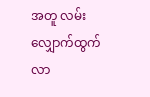အတူ လမ်းလျှောက်ထွက်လာ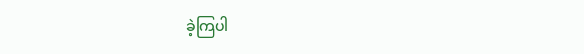ခဲ့ကြပါ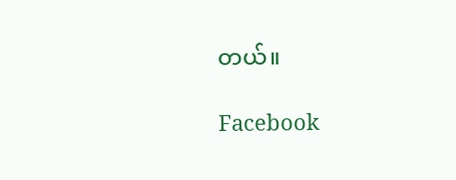တယ်။

Facebook